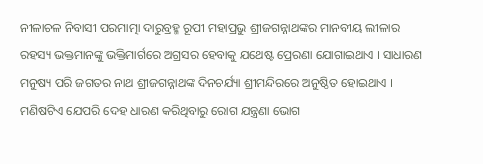ନୀଳାଚଳ ନିବାସୀ ପରମାତ୍ମା ଦାରୁବ୍ରହ୍ମ ରୂପୀ ମହାପ୍ରଭୁ ଶ୍ରୀଜଗନ୍ନାଥଙ୍କର ମାନବୀୟ ଲୀଳାର ରହସ୍ୟ ଭକ୍ତମାନଙ୍କୁ ଭକ୍ତିମାର୍ଗରେ ଅଗ୍ରସର ହେବାକୁ ଯଥେଷ୍ଟ ପ୍ରେରଣା ଯୋଗାଇଥାଏ । ସାଧାରଣ ମନୁଷ୍ୟ ପରି ଜଗତର ନାଥ ଶ୍ରୀଜଗନ୍ନାଥଙ୍କ ଦିନଚର୍ଯ୍ୟା ଶ୍ରୀମନ୍ଦିରରେ ଅନୁଷ୍ଠିତ ହୋଇଥାଏ । ମଣିଷଟିଏ ଯେପରି ଦେହ ଧାରଣ କରିଥିବାରୁ ରୋଗ ଯନ୍ତ୍ରଣା ଭୋଗ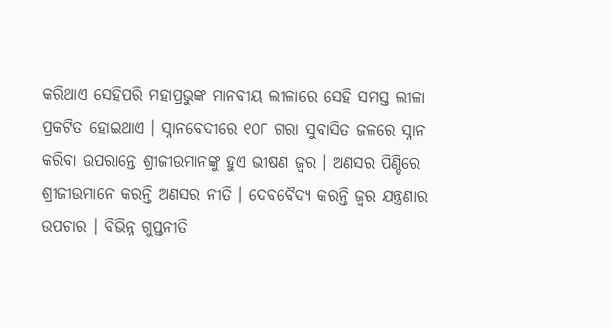କରିଥାଏ ସେହିପରି ମହାପ୍ରଭୁଙ୍କ ମାନବୀୟ ଲୀଳାରେ ସେହି ସମସ୍ତ ଲୀଳା ପ୍ରକଟିତ ହୋଇଥାଏ । ସ୍ନାନବେଦୀରେ ୧୦୮ ଗରା ସୁବାସିତ ଜଳରେ ସ୍ନାନ କରିବା ଉପରାନ୍ତେ ଶ୍ରୀଜୀଉମାନଙ୍କୁ ହୁଏ ଭୀଷଣ ଜ୍ୱର । ଅଣସର ପିଣ୍ଡିରେ ଶ୍ରୀଜୀଉମାନେ କରନ୍ତି ଅଣସର ନୀତି । ଦେବବୈଦ୍ୟ କରନ୍ତି ଜ୍ୱର ଯନ୍ତ୍ରଣାର ଉପଚାର । ବିଭିନ୍ନ ଗୁପ୍ତନୀତି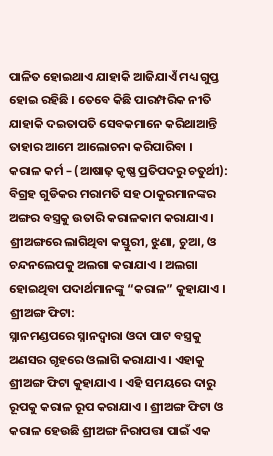ପାଳିତ ହୋଇଥାଏ ଯାହାକି ଆଜିଯାଏଁ ମଧ୍ୟ ଗୁପ୍ତ ହୋଇ ରହିଛି । ତେବେ କିଛି ପାରମ୍ପରିକ ନୀତି ଯାହାକି ଦଇତାପତି ସେବକମାନେ କରିଥାଆନ୍ତି ତାହାର ଆମେ ଆଲୋଚନା କରିପାରିବା ।
କରାଳ କର୍ମ – (ଆଷାଢ଼ କୃଷ୍ଣ ପ୍ରତିପଦରୁ ଚତୁର୍ଥୀ):
ବିଗ୍ରହ ଗୁଡିକର ମରାମତି ସହ ଠାକୁରମାନଙ୍କର ଅଙ୍ଗର ବସ୍ତ୍ରକୁ ଉତାରି କରାଳକାମ କରାଯାଏ । ଶ୍ରୀଅଙ୍ଗରେ ଲାଗିଥିବା କସ୍ତୁରୀ, ଝୁଣା, ଚୁଆ, ଓ ଚନ୍ଦନଲେପକୁ ଅଲଗା କରାଯାଏ । ଅଲଗା ହୋଇଥିବା ପଦାର୍ଥମାନଙ୍କୁ “କରାଳ” କୁହାଯାଏ ।
ଶ୍ରୀଅଙ୍ଗ ଫିଟା:
ସ୍ନାନମଣ୍ଡପରେ ସ୍ନାନଦ୍ୱାରା ଓଦା ପାଟ ବସ୍ତ୍ରକୁ ଅଣସର ଗୃହରେ ଓଲାଗି କରାଯାଏ । ଏହାକୁ ଶ୍ରୀଅଙ୍ଗ ଫିଟା କୁହାଯାଏ । ଏହି ସମୟରେ ଦାରୁ ରୂପକୁ କରାଳ ରୂପ କରାଯାଏ । ଶ୍ରୀଅଙ୍ଗ ଫିଟା ଓ କରାଳ ହେଉଛି ଶ୍ରୀଅଙ୍ଗ ନିରାପତ୍ତା ପାଇଁ ଏକ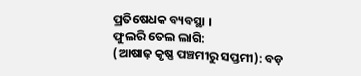ପ୍ରତିଷେଧକ ବ୍ୟବସ୍ଥା ।
ଫୁଲରି ତେଲ ଲାଗି:
(ଆଷାଢ଼ କୃଷ୍ଣ ପଞ୍ଚମୀରୁ ସପ୍ତମୀ): ବଡ଼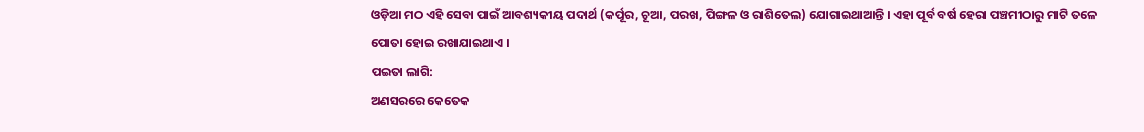ଓଡ଼ିଆ ମଠ ଏହି ସେବା ପାଇଁ ଆବଶ୍ୟକୀୟ ପଦାର୍ଥ (କର୍ପୂର, ଚୂଆ, ପରଖ, ପିଙ୍ଗଳ ଓ ରାଶିତେଲ) ଯୋଗାଇଥାଆନ୍ତି । ଏହା ପୂର୍ବ ବର୍ଷ ହେରା ପଞ୍ଚମୀଠାରୁ ମାଟି ତଳେ ପୋତା ହୋଇ ରଖାଯାଇଥାଏ ।
ପଇତା ଲାଗି:
ଅଣସରରେ କେତେକ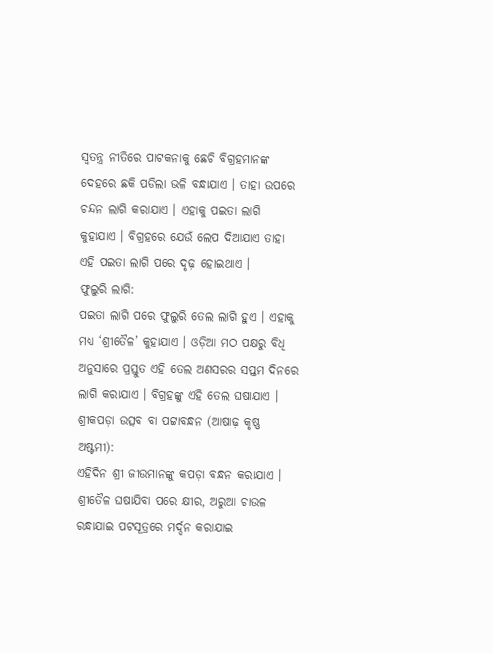ସ୍ୱତନ୍ତ୍ର ନୀତିରେ ପାଟକନାକୁ ଛେଚି ବିଗ୍ରହମାନଙ୍କ ଦେହରେ ଛକି ପଡିଲା ଭଳି ବନ୍ଧାଯାଏ । ତାହା ଉପରେ ଚନ୍ଦନ ଲାଗି କରାଯାଏ । ଏହାକୁ ପଇତା ଲାଗି କୁହାଯାଏ । ବିଗ୍ରହରେ ଯେଉଁ ଲେପ ଦିଆଯାଏ ତାହା ଏହି ପଇତା ଲାଗି ପରେ ଦୃଢ଼ ହୋଇଥାଏ ।
ଫୁଲୁରି ଲାଗି:
ପଇତା ଲାଗି ପରେ ଫୁଲୁରି ତେଲ ଲାଗି ହୁଏ । ଏହାକୁ ମଧ୍ୟ ‘ଶ୍ରୀତୈଳ’ କୁହାଯାଏ । ଓଡ଼ିଆ ମଠ ପକ୍ଷରୁ ବିଧି ଅନୁସାରେ ପ୍ରସ୍ତୁତ ଏହି ତେଲ ଅଣସରର ସପ୍ତମ ଦିନରେ ଲାଗି କରାଯାଏ । ବିଗ୍ରହଙ୍କୁ ଏହି ତେଲ ଘଷାଯାଏ ।
ଶ୍ରୀକପଡ଼ା ଉତ୍ସବ ବା ପଟ୍ଟାବନ୍ଧନ (ଆଷାଢ଼ କୃଷ୍ଣ ଅଷ୍ଟମୀ):
ଏହିଦିନ ଶ୍ରୀ ଜୀଉମାନଙ୍କୁ କପଡ଼ା ବନ୍ଧନ କରାଯାଏ । ଶ୍ରୀତୈଳ ଘଷାଯିବା ପରେ କ୍ଷୀର, ଅରୁଆ ଚାଉଳ ରନ୍ଧାଯାଇ ପଟସୂତ୍ରରେ ମର୍ଦ୍ଦନ କରାଯାଇ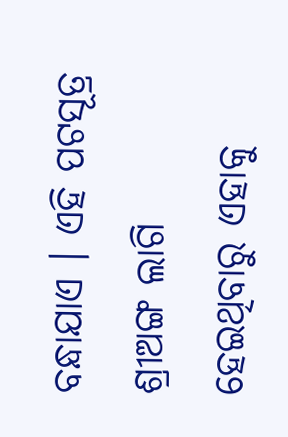ବନ୍ଧାଯାଏ । ଏହି ପଟସୂତ୍ର ଶ୍ରୀଅଙ୍ଗ ଲାଗି ହେଇଥିବାରୁ ଏହାକୁ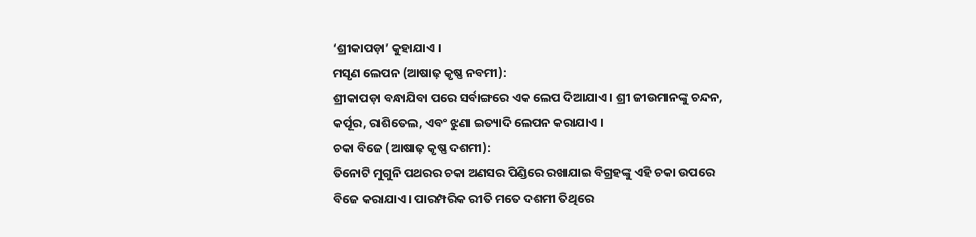‘ଶ୍ରୀକାପଡ଼ା’ କୁହାଯାଏ ।
ମସୃଣ ଲେପନ (ଆଷାଢ଼ କୃଷ୍ଣ ନବମୀ):
ଶ୍ରୀକାପଡ଼ା ବନ୍ଧାଯିବା ପରେ ସର୍ବାଙ୍ଗରେ ଏକ ଲେପ ଦିଆଯାଏ । ଶ୍ରୀ ଜୀଉମାନଙ୍କୁ ଚନ୍ଦନ, କର୍ପୂର, ରାଶିତେଲ, ଏବଂ ଝୁଣା ଇତ୍ୟାଦି ଲେପନ କରାଯାଏ ।
ଚକା ବିଜେ (ଆଷାଢ଼ କୃଷ୍ଣ ଦଶମୀ):
ତିନୋଟି ମୁଗୁନି ପଥରର ଚକା ଅଣସର ପିଣ୍ଡିରେ ରଖାଯାଇ ବିଗ୍ରହଙ୍କୁ ଏହି ଚକା ଉପରେ ବିଜେ କରାଯାଏ । ପାରମ୍ପରିକ ରୀତି ମତେ ଦଶମୀ ତିଥିରେ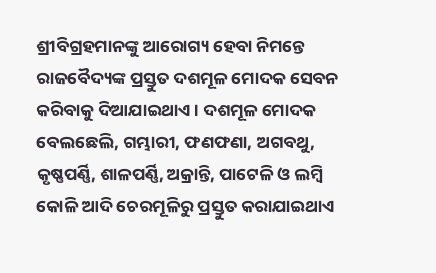ଶ୍ରୀବିଗ୍ରହମାନଙ୍କୁ ଆରୋଗ୍ୟ ହେବା ନିମନ୍ତେ ରାଜବୈଦ୍ୟଙ୍କ ପ୍ରସ୍ତୁତ ଦଶମୂଳ ମୋଦକ ସେବନ କରିବାକୁ ଦିଆଯାଇଥାଏ । ଦଶମୂଳ ମୋଦକ ବେଲଛେଲି, ଗମ୍ଭାରୀ, ଫଣଫଣା, ଅଗବଥୁ, କୃଷ୍ଣପର୍ଣ୍ଣି, ଶାଳପର୍ଣ୍ଣି, ଅକ୍ରାନ୍ତି, ପାଟେଳି ଓ ଲମ୍ବି କୋଳି ଆଦି ଚେରମୂଳିରୁ ପ୍ରସ୍ତୁତ କରାଯାଇଥାଏ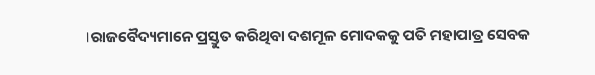।ରାଜବୈଦ୍ୟମାନେ ପ୍ରସ୍ତୁତ କରିଥିବା ଦଶମୂଳ ମୋଦକକୁ ପତି ମହାପାତ୍ର ସେବକ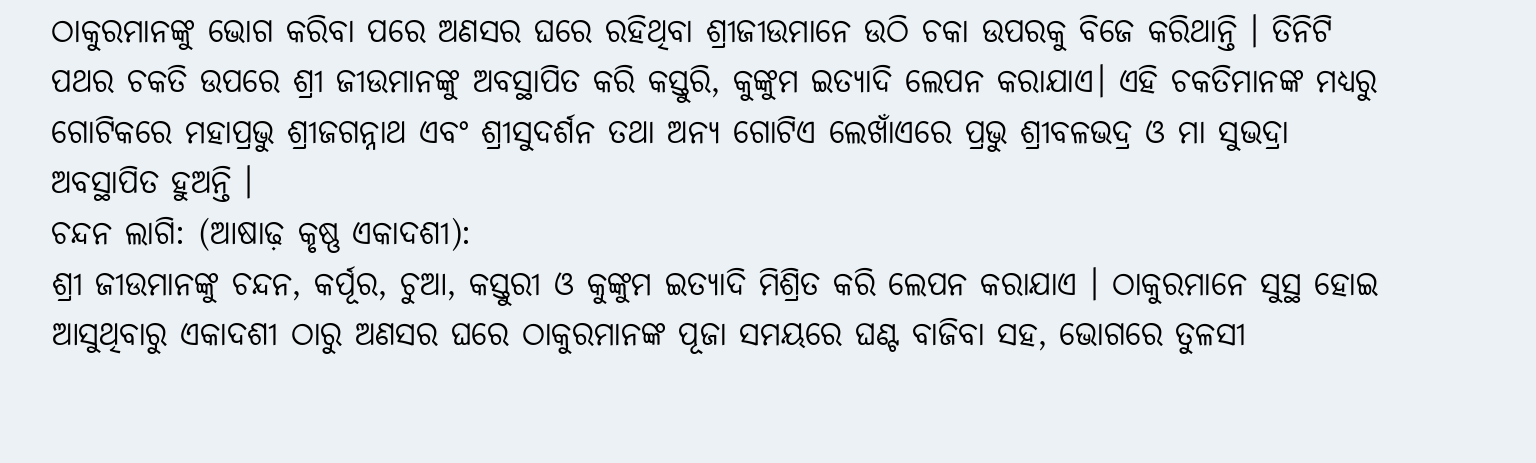ଠାକୁରମାନଙ୍କୁ ଭୋଗ କରିବା ପରେ ଅଣସର ଘରେ ରହିଥିବା ଶ୍ରୀଜୀଉମାନେ ଉଠି ଚକା ଉପରକୁ ବିଜେ କରିଥାନ୍ତି । ତିନିଟି ପଥର ଚକତି ଉପରେ ଶ୍ରୀ ଜୀଉମାନଙ୍କୁ ଅବସ୍ଥାପିତ କରି କସ୍ତୁରି, କୁଙ୍କୁମ ଇତ୍ୟାଦି ଲେପନ କରାଯାଏ। ଏହି ଚକତିମାନଙ୍କ ମଧ୍ୟରୁ ଗୋଟିକରେ ମହାପ୍ରଭୁ ଶ୍ରୀଜଗନ୍ନାଥ ଏବଂ ଶ୍ରୀସୁଦର୍ଶନ ତଥା ଅନ୍ୟ ଗୋଟିଏ ଲେଖାଁଏରେ ପ୍ରଭୁ ଶ୍ରୀବଳଭଦ୍ର ଓ ମା ସୁଭଦ୍ରା ଅବସ୍ଥାପିତ ହୁଅନ୍ତି ।
ଚନ୍ଦନ ଲାଗି: (ଆଷାଢ଼ କୃଷ୍ଣ ଏକାଦଶୀ):
ଶ୍ରୀ ଜୀଉମାନଙ୍କୁ ଚନ୍ଦନ, କର୍ପୂର, ଚୁଆ, କସ୍ତୁରୀ ଓ କୁଙ୍କୁମ ଇତ୍ୟାଦି ମିଶ୍ରିତ କରି ଲେପନ କରାଯାଏ । ଠାକୁରମାନେ ସୁସ୍ଥ ହୋଇ ଆସୁଥିବାରୁ ଏକାଦଶୀ ଠାରୁ ଅଣସର ଘରେ ଠାକୁରମାନଙ୍କ ପୂଜା ସମୟରେ ଘଣ୍ଟ ବାଜିବା ସହ, ଭୋଗରେ ତୁଳସୀ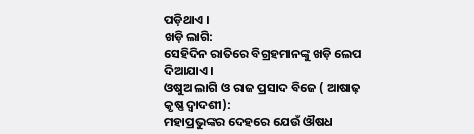ପଡ଼ିଥାଏ ।
ଖଡ଼ି ଲାଗି:
ସେହିଦିନ ରାତିରେ ବିଗ୍ରହମାନଙ୍କୁ ଖଡ଼ି ଲେପ ଦିଆଯାଏ ।
ଓଷୁଅ ଲାଗି ଓ ରାଜ ପ୍ରସାଦ ବିଜେ ( ଆଷାଢ଼ କୃଷ୍ଣ ଦ୍ୱାଦଶୀ):
ମହାପ୍ରଭୁଙ୍କର ଦେହରେ ଯେଉଁ ଔଷଧ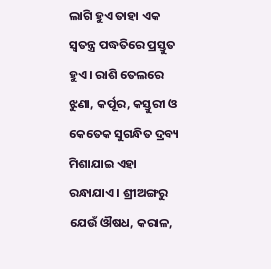ଲାଗି ହୁଏ ତାହା ଏକ ସ୍ୱତନ୍ତ୍ର ପଦ୍ଧତିରେ ପ୍ରସ୍ତୁତ ହୁଏ । ରାଶି ତେଲରେ ଝୁଣା, କର୍ପୂର, କସ୍ତୁରୀ ଓ କେତେକ ସୁଗନ୍ଧିତ ଦ୍ରବ୍ୟ ମିଶାଯାଇ ଏହା ରନ୍ଧାଯାଏ । ଶ୍ରୀଅଙ୍ଗରୁ ଯେଉଁ ଔଷଧ, କରାଳ,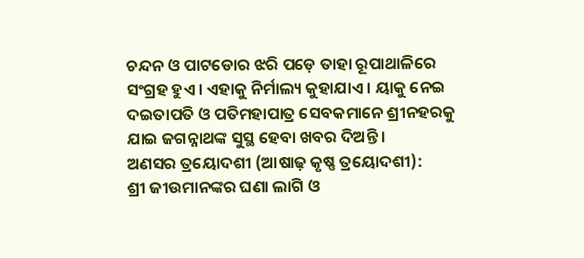ଚନ୍ଦନ ଓ ପାଟଡୋର ଝରି ପଡ଼େ ତାହା ରୂପାଥାଳିରେ ସଂଗ୍ରହ ହୁଏ । ଏହାକୁ ନିର୍ମାଲ୍ୟ କୁହାଯାଏ । ୟାକୁ ନେଇ ଦଇତାପତି ଓ ପତିମହାପାତ୍ର ସେବକମାନେ ଶ୍ରୀନହରକୁ ଯାଇ ଜଗନ୍ନାଥଙ୍କ ସୁସ୍ଥ ହେବା ଖବର ଦିଅନ୍ତି ।
ଅଣସର ତ୍ରୟୋଦଶୀ (ଆଷାଢ଼ କୃଷ୍ଣ ତ୍ରୟୋଦଶୀ):
ଶ୍ରୀ ଜୀଉମାନଙ୍କର ଘଣା ଲାଗି ଓ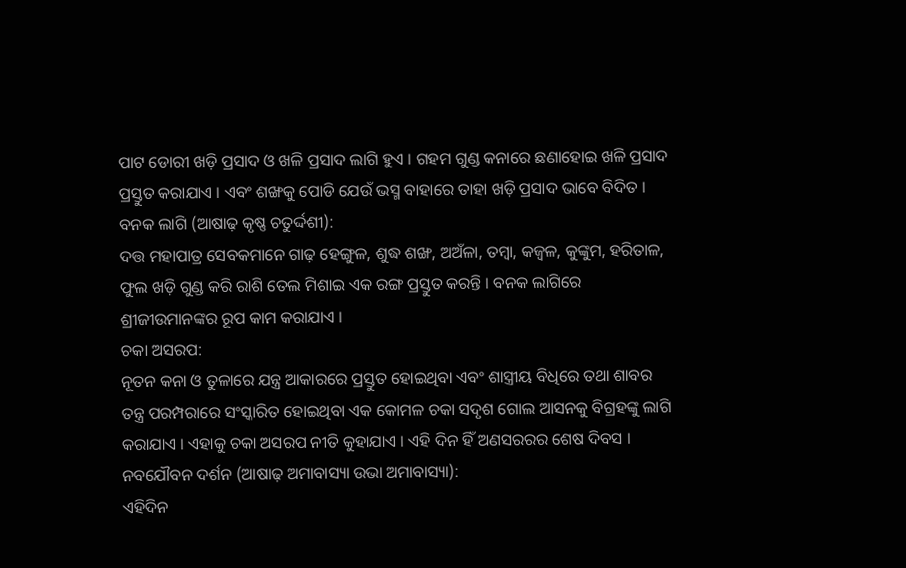ପାଟ ଡୋରୀ ଖଡ଼ି ପ୍ରସାଦ ଓ ଖଳି ପ୍ରସାଦ ଲାଗି ହୁଏ । ଗହମ ଗୁଣ୍ଡ କନାରେ ଛଣାହୋଇ ଖଳି ପ୍ରସାଦ ପ୍ରସ୍ତୁତ କରାଯାଏ । ଏବଂ ଶଙ୍ଖକୁ ପୋଡି ଯେଉଁ ଭସ୍ମ ବାହାରେ ତାହା ଖଡ଼ି ପ୍ରସାଦ ଭାବେ ବିଦିତ ।
ବନକ ଲାଗି (ଆଷାଢ଼ କୃଷ୍ଣ ଚତୁର୍ଦ୍ଦଶୀ):
ଦତ୍ତ ମହାପାତ୍ର ସେବକମାନେ ଗାଢ଼ ହେଙ୍ଗୁଳ, ଶୁଦ୍ଧ ଶଙ୍ଖ, ଅଅଁଳା, ତମ୍ବା, କଜ୍ୱଳ, କୁଙ୍କୁମ, ହରିତାଳ, ଫୁଲ ଖଡ଼ି ଗୁଣ୍ଡ କରି ରାଶି ତେଲ ମିଶାଇ ଏକ ରଙ୍ଗ ପ୍ରସ୍ତୁତ କରନ୍ତି । ବନକ ଲାଗିରେ ଶ୍ରୀଜୀଉମାନଙ୍କର ରୂପ କାମ କରାଯାଏ ।
ଚକା ଅସରପ:
ନୂତନ କନା ଓ ତୁଳାରେ ଯନ୍ତ୍ର ଆକାରରେ ପ୍ରସ୍ତୁତ ହୋଇଥିବା ଏବଂ ଶାସ୍ତ୍ରୀୟ ବିଧିରେ ତଥା ଶାବର ତନ୍ତ୍ର ପରମ୍ପରାରେ ସଂସ୍କାରିତ ହୋଇଥିବା ଏକ କୋମଳ ଚକା ସଦୃଶ ଗୋଲ ଆସନକୁ ବିଗ୍ରହଙ୍କୁ ଲାଗି କରାଯାଏ । ଏହାକୁ ଚକା ଅସରପ ନୀତି କୁହାଯାଏ । ଏହି ଦିନ ହିଁ ଅଣସରରର ଶେଷ ଦିବସ ।
ନବଯୌବନ ଦର୍ଶନ (ଆଷାଢ଼ ଅମାବାସ୍ୟା ଉଭା ଅମାବାସ୍ୟା):
ଏହିଦିନ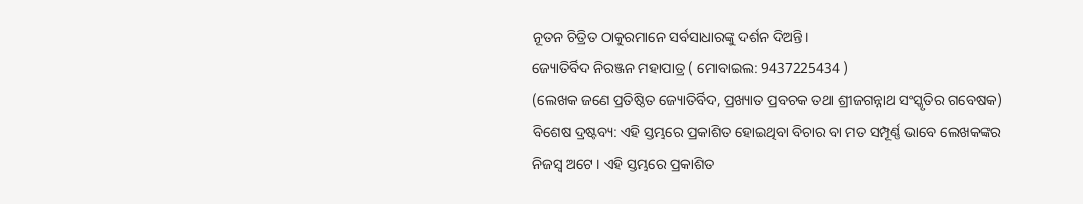ନୂତନ ଚିତ୍ରିତ ଠାକୁରମାନେ ସର୍ବସାଧାରଙ୍କୁ ଦର୍ଶନ ଦିଅନ୍ତି।
ଜ୍ୟୋତିର୍ବିଦ ନିରଞ୍ଜନ ମହାପାତ୍ର ( ମୋବାଇଲ: 9437225434 )
(ଲେଖକ ଜଣେ ପ୍ରତିଷ୍ଠିତ ଜ୍ୟୋତିର୍ବିଦ, ପ୍ରଖ୍ୟାତ ପ୍ରବଚକ ତଥା ଶ୍ରୀଜଗନ୍ନାଥ ସଂସ୍କୃତିର ଗବେଷକ)
ବିଶେଷ ଦ୍ରଷ୍ଟବ୍ୟ: ଏହି ସ୍ତମ୍ଭରେ ପ୍ରକାଶିତ ହୋଇଥିବା ବିଚାର ବା ମତ ସମ୍ପୂର୍ଣ୍ଣ ଭାବେ ଲେଖକଙ୍କର ନିଜସ୍ୱ ଅଟେ । ଏହି ସ୍ତମ୍ଭରେ ପ୍ରକାଶିତ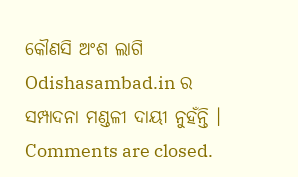କୌଣସି ଅଂଶ ଲାଗି Odishasambad.in ର ସମ୍ପାଦନା ମଣ୍ଡଳୀ ଦାୟୀ ନୁହଁନ୍ତି ।
Comments are closed.